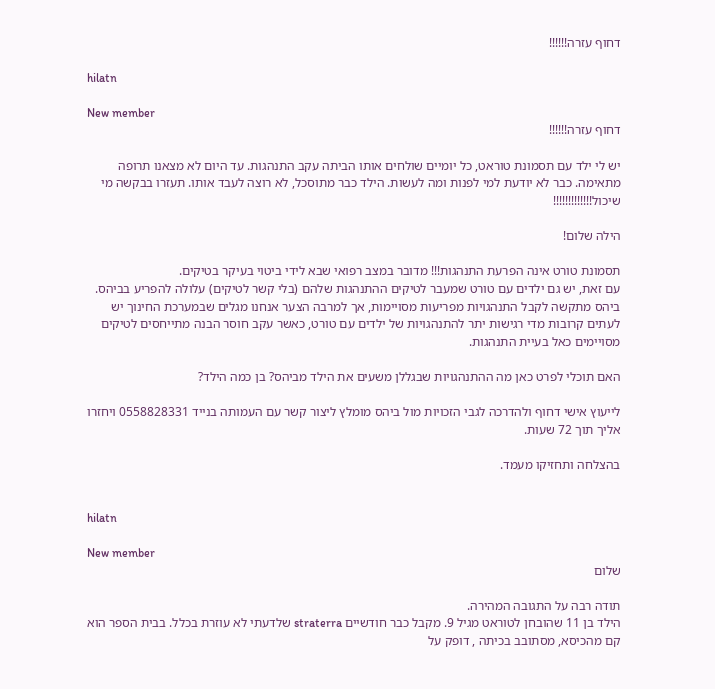דחוף עזרה!!!!!!

hilatn

New member
דחוף עזרה!!!!!!

יש לי ילד עם תסמונת טוראט, כל יומיים שולחים אותו הביתה עקב התנהגות. עד היום לא מצאנו תרופה מתאימה. כבר לא יודעת למי לפנות ומה לעשות. הילד כבר מתוסכל, לא רוצה לעבד אותו. תעזרו בבקשה מי שיכול!!!!!!!!!!!!!

הילה שלום!

תסמונת טורט אינה הפרעת התנהגות!!! מדובר במצב רפואי שבא לידי ביטוי בעיקר בטיקים.
עם זאת, יש גם ילדים עם טורט שמעבר לטיקים ההתנהגות שלהם (בלי קשר לטיקים) עלולה להפריע בביהס.
ביהס מתקשה לקבל התנהגויות מפריעות מסויימות, אך למרבה הצער אנחנו מגלים שבמערכת החינוך יש לעתים קרובות מדי רגישות יתר להתנהגויות של ילדים עם טורט, כאשר עקב חוסר הבנה מתייחסים לטיקים מסויימים כאל בעיית התנהגות.

האם תוכלי לפרט כאן מה ההתנהגויות שבגללן משעים את הילד מביהס? בן כמה הילד?

לייעוץ אישי דחוף ולהדרכה לגבי הזכויות מול ביהס מומלץ ליצור קשר עם העמותה בנייד 0558828331 ויחזרו אליך תוך 72 שעות.

בהצלחה ותחזיקו מעמד.


hilatn

New member
שלום

תודה רבה על התגובה המהירה.
הילד בן 11 שהובחן לטוראט מגיל 9. מקבל כבר חודשיים straterra שלדעתי לא עוזרת בכלל. בבית הספר הוא קם מהכיסא, מסתובב בכיתה , דופק על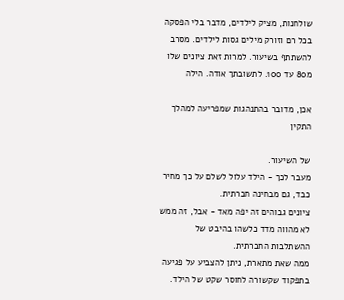שולחנות, מציק לילדים, מדבר בלי הפסקה בכל רם וזורק מילים גסות לילדים. מסרב להשתתף בשיעור. למרות זאת ציונים שלו מ80 עד 100. לתשובתך אודה. הילה

אכן, מדובר בהתנהגות שמפריעה למהלך התקין

של השיעור.
מעבר לכך - הילד עלול לשלם על כך מחיר כבד, גם מבחינה חברתית.
ציונים גבוהים זה יפה מאד - אבל, זה ממש לא מהווה מדד כלשהו בהיבט של ההשתלבות החברתית.
ממה שאת מתארת, ניתן להצביע על פגיעה בתפקוד שקשורה לחוסר שקט של הילד.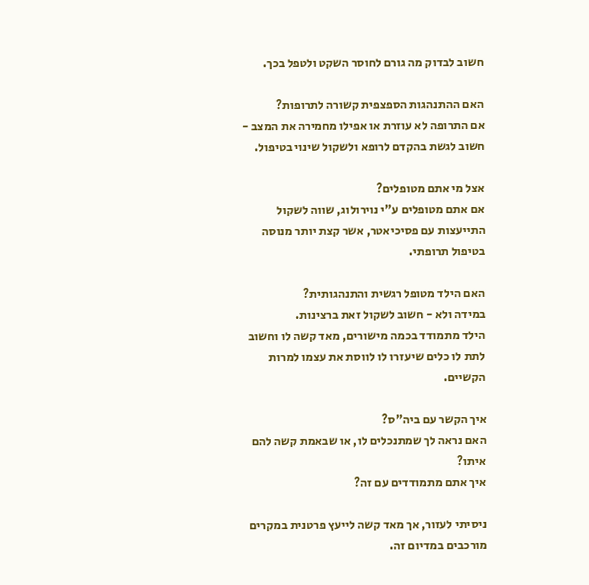חשוב לבדוק מה גורם לחוסר השקט ולטפל בכך.

האם ההתנהגות הספצפית קשורה לתרופות?
אם התרופה לא עוזרת או אפילו מחמירה את המצב - חשוב לגשת בהקדם לרופא ולשקול שינוי בטיפול.

אצל מי אתם מטופלים?
אם אתם מטופלים ע"י נוירולוג, שווה לשקול התייעצות עם פסיכיאטר, אשר קצת יותר מנוסה בטיפול תרופתי.

האם הילד מטופל רגשית והתנהגותית?
במידה ולא - חשוב לשקול זאת ברצינות.
הילד מתמודד בכמה מישורים, מאד קשה לו וחשוב לתת לו כלים שיעזרו לו לווסת את עצמו למרות הקשיים.

איך הקשר עם ביה"ס?
האם נראה לך שמתנכלים לו, או שבאמת קשה להם איתו?
איך אתם מתמודדים עם זה?

ניסיתי לעזור, אך מאד קשה לייעץ פרטנית במקרים מורכבים במדיום זה.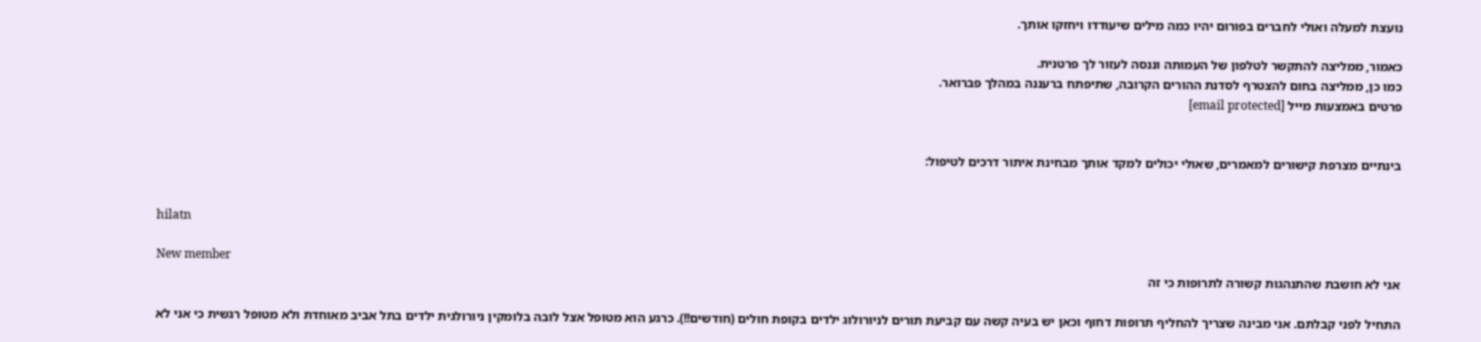נועצת למעלה ואולי לחברים בפורום יהיו כמה מילים שיעודדו ויחזקו אותך.

כאמור, ממליצה להתקשר לטלפון של העמותה וננסה לעזור לך פרטנית.
כמו כן, ממליצה בחום להצטרף לסדנת ההורים הקרובה, שתיפתח ברעננה במהלך פברואר.
פרטים באמצעות מייל [email protected]


בינתיים מצרפת קישורים למאמרים, שאולי יכולים למקד אותך מבחינת איתור דרכים לטיפול:


hilatn

New member
אני לא חושבת שהתנהגות קשורה לתרופות כי זה

התחיל לפני קבלתם. אני מבינה שצריך להחליף תרופות דחוף וכאן יש בעיה קשה עם קביעת תורים לניורולוג ילדים בקופת חולים (חודשים!!). כרגע הוא מטופל אצל לובה בלומקין ניורולגית ילדים בתל אביב מאוחדת ולא מטופל רגשית כי אני לא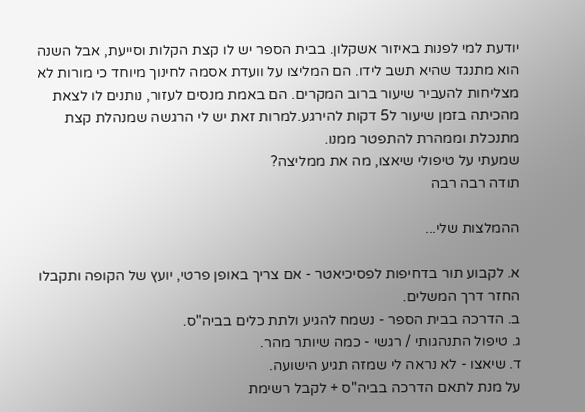יודעת למי לפנות באיזור אשקלון. בבית הספר יש לו קצת הקלות וסייעת, אבל השנה הוא מתנגד שהיא תשב לידו. הם המליצו על וועדת אסמה לחינוך מיוחד כי מורות לא מצליחות להעביר שיעור ברוב המקרים. הם באמת מנסים לעזור, נותנים לו לצאת מהכיתה בזמן שיעור ל5 דקות להירגע.למרות זאת יש לי הרגשה שמנהלת קצת מתנכלת וממהרת להתפטר ממנו.
שמעתי על טיפולי שיאצו, מה את ממליצה?
תודה רבה רבה

ההמלצות שלי...

א. לקבוע תור בדחיפות לפסיכיאטר - אם צריך באופן פרטי, יועץ של הקופה ותקבלו החזר דרך המשלים.
ב. הדרכה בבית הספר - נשמח להגיע ולתת כלים בביה"ס.
ג. טיפול התנהגותי / רגשי - כמה שיותר מהר.
ד. שיאצו - לא נראה לי שמזה תגיע הישועה.
על מנת לתאם הדרכה בביה"ס + לקבל רשימת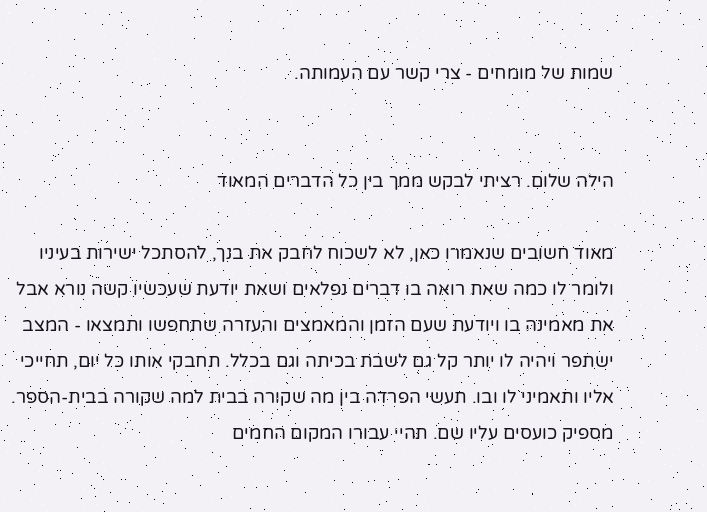שמות של מומחים - צרי קשר עם העמותה.


הילה שלום. רציתי לבקש ממך בין כל הדברים המאוד

מאוד חשובים שנאמרו כאן, לא לשכוח לחבק את בנך, להסתכל ישירות בעיניו ולומר לו כמה שאת רואה בו דברים נפלאים ושאת יודעת שעכשיו קשה נורא אבל את מאמינה בו ויודעת שעם הזמן והמאמצים והעזרה שתחפשו ותמצאו - המצב ישתפר ויהיה לו יותר קל גם לשבת בכיתה וגם בכלל. תחבקי אותו כל יום, תחייכי אליו ותאמיני לו ובו. תעשי הפרדה בין מה שקורה בבית למה שקורה בבית-הספר. מספיק כועסים עליו שם. תהיי עבורו המקום החמים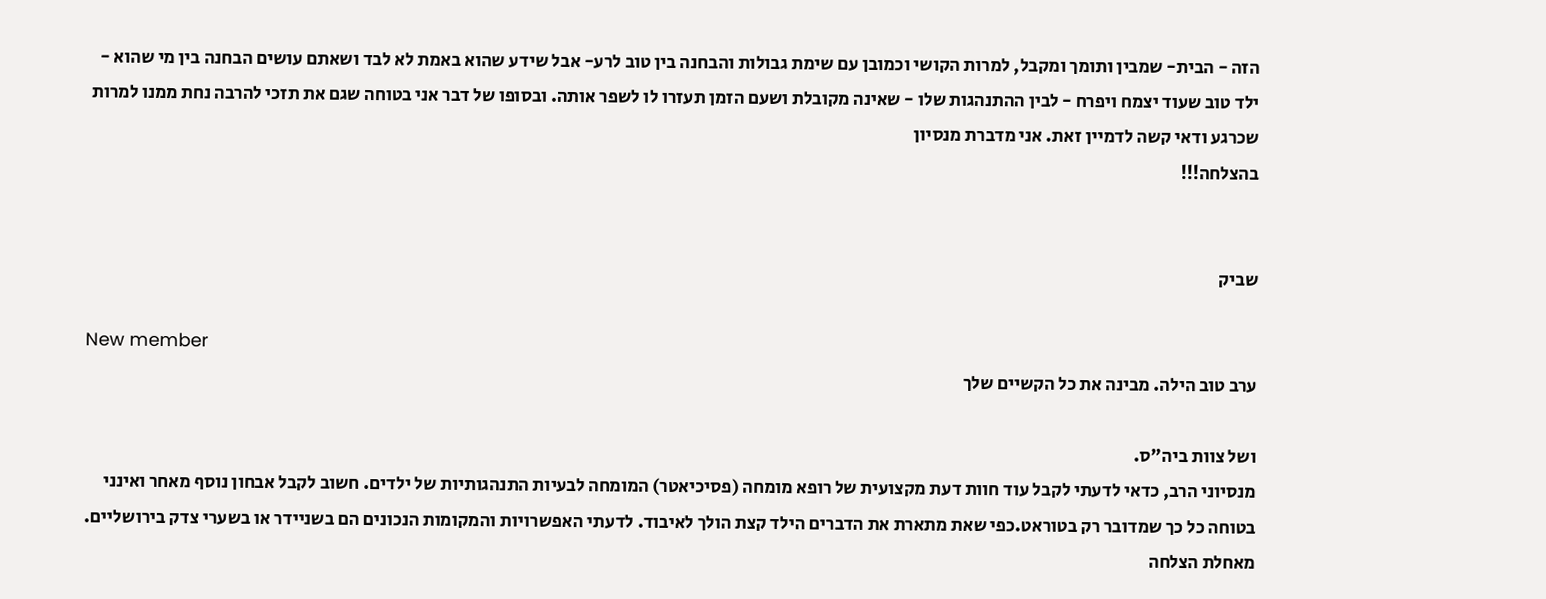הזה - הבית- שמבין ותומך ומקבל, למרות הקושי וכמובן עם שימת גבולות והבחנה בין טוב לרע- אבל שידע שהוא באמת לא לבד ושאתם עושים הבחנה בין מי שהוא - ילד טוב שעוד יצמח ויפרח - לבין ההתנהגות שלו - שאינה מקובלת ושעם הזמן תעזרו לו לשפר אותה. ובסופו של דבר אני בטוחה שגם את תזכי להרבה נחת ממנו למרות שכרגע ודאי קשה לדמיין זאת. אני מדברת מנסיון
בהצלחה!!!


שביק

New member
ערב טוב הילה. מבינה את כל הקשיים שלך

ושל צוות ביה"ס.
מנסיוני הרב, כדאי לדעתי לקבל עוד חוות דעת מקצועית של רופא מומחה (פסיכיאטר) המומחה לבעיות התנהגותיות של ילדים. חשוב לקבל אבחון נוסף מאחר ואינני בטוחה כל כך שמדובר רק בטוראט.כפי שאת מתארת את הדברים הילד קצת הולך לאיבוד. לדעתי האפשרויות והמקומות הנכונים הם בשניידר או בשערי צדק בירושליים. מאחלת הצלחה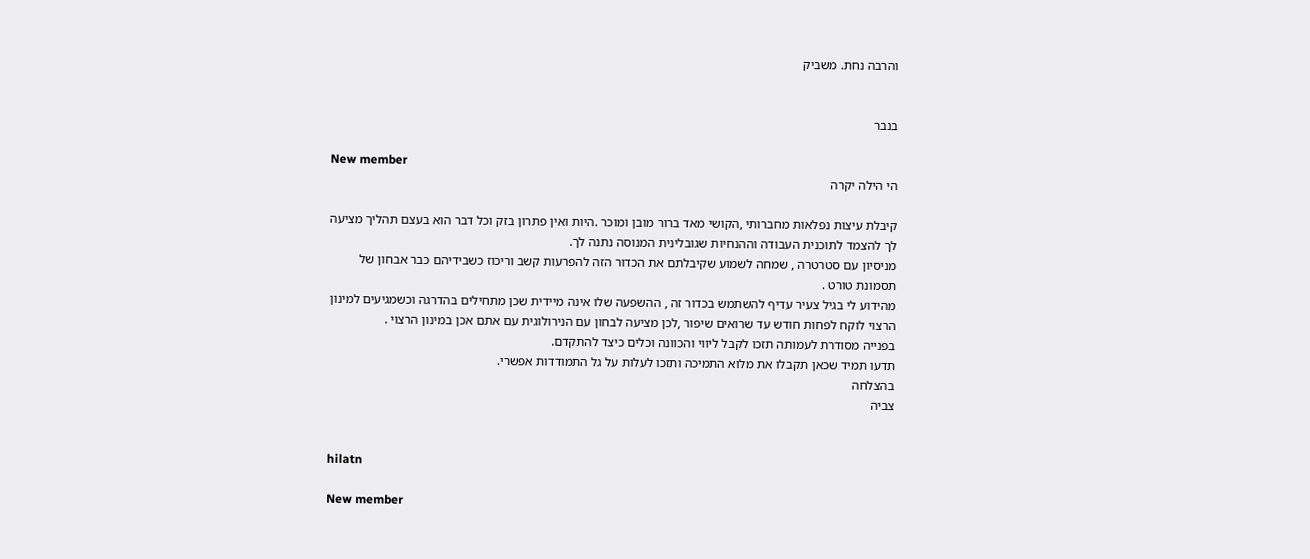והרבה נחת. משביק


בנבר

New member
הי הילה יקרה

קיבלת עיצות נפלאות מחברותי ,הקושי מאד ברור מובן ומוכר .היות ואין פתרון בזק וכל דבר הוא בעצם תהליך מציעה לך להצמד לתוכנית העבודה וההנחיות שגובלינית המנוסה נתנה לך.
מניסיון עם סטרטרה , שמחה לשמוע שקיבלתם את הכדור הזה להפרעות קשב וריכוז כשבידיהם כבר אבחון של תסמונת טורט .
מהידוע לי בגיל צעיר עדיף להשתמש בכדור זה , ההשפעה שלו אינה מיידית שכן מתחילים בהדרגה וכשמגיעים למינון הרצוי לוקח לפחות חודש עד שרואים שיפור ,לכן מציעה לבחון עם הנירולוגית עם אתם אכן במינון הרצוי .
בפנייה מסודרת לעמותה תזכו לקבל ליווי והכוונה וכלים כיצד להתקדם.
תדעו תמיד שכאן תקבלו את מלוא התמיכה ותזכו לעלות על גל התמודדות אפשרי.
בהצלחה
צביה


hilatn

New member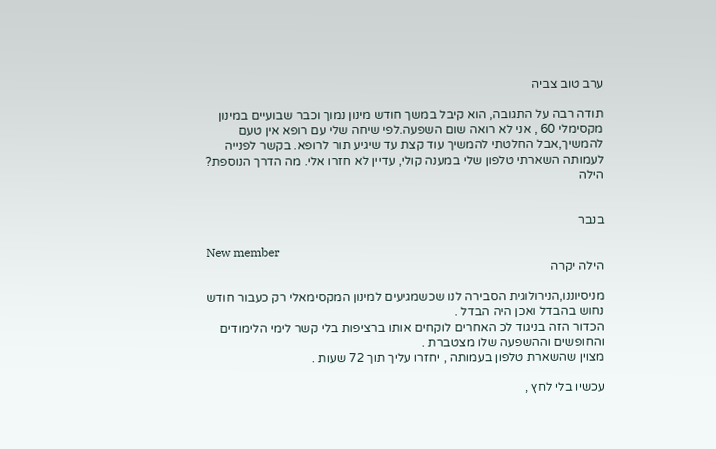ערב טוב צביה

תודה רבה על התגובה, הוא קיבל במשך חודש מינון נמוך וכבר שבועיים במינון מקסימלי 60 , אני לא רואה שום השפעה.לפי שיחה שלי עם רופא אין טעם להמשיך,אבל החלטתי להמשיך עוד קצת עד שיגיע תור לרופא. בקשר לפנייה לעמותה השארתי טלפון שלי במענה קולי, עדיין לא חזרו אלי. מה הדרך הנוספת?
הילה


בנבר

New member
הילה יקרה

מניסיוננו,הנירולוגית הסבירה לנו שכשמגיעים למינון המקסימאלי רק כעבור חודש נחוש בהבדל ואכן היה הבדל .
הכדור הזה בניגוד לכ האחרים לוקחים אותו ברציפות בלי קשר לימי הלימודים והחופשים וההשפעה שלו מצטברת .
מצוין שהשארת טלפון בעמותה , יחזרו עליך תוך 72 שעות .

עכשיו בלי לחץ ,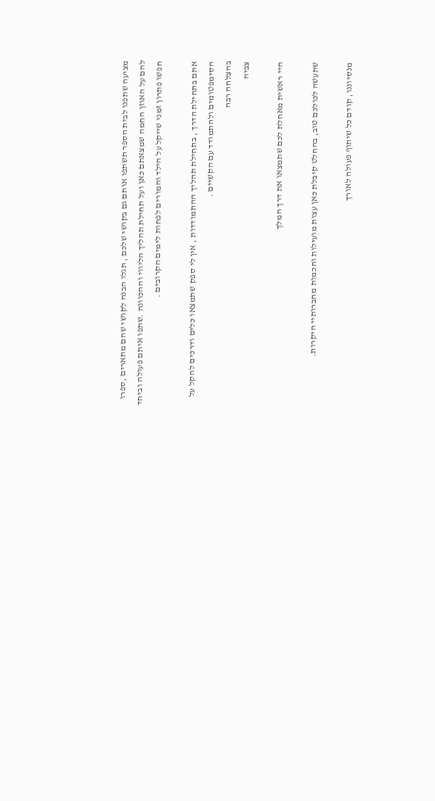מציעה שתפנו לבית הספר תשתפו אותם גם בקושי שלכם , תגלו הבנה לקושי שהם מתארים ,ספרו להם על האוזן החמה שמצאתם כאן ועל תחילת תהליך הליווי וההכוונה .שתפו איתם פעולה וביחד חפשו פתרון זמני שייקל על הילד והמורים לפחות לימים הקרובים .

אתם בתחילת הדרך , בתחילת תהליך ההתמודדות , אין לי ספק שתמצאו כלים ודרכים להקל על הסימפטומים ולהתמודד עם הקשיים .
בהצלחה רבה
צביה

היי ראשית מאחלת לכם שתמצאו את דרך המלך

שתעשה לכולכם טוב, בהחלט קיבלת כאן עצות מועילות וחכמות מחברותיי היקרות.

מנסיוננו, קודם כל שיתוף פעולה לאורך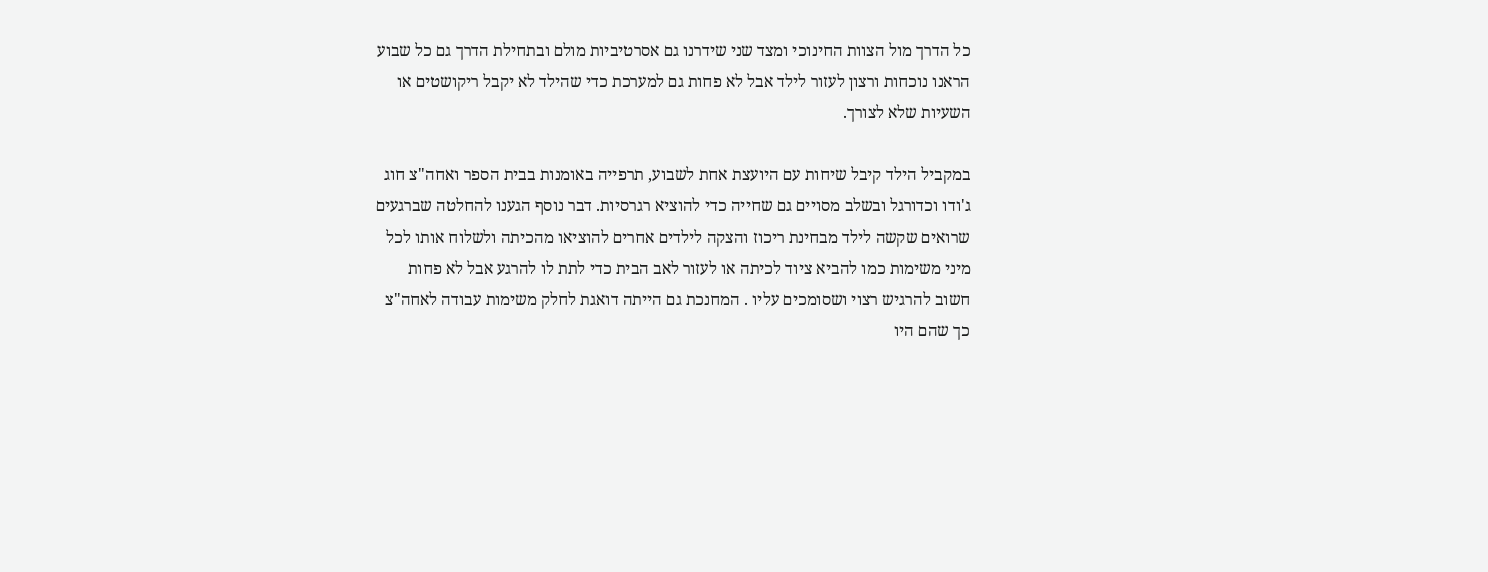כל הדרך מול הצוות החינוכי ומצד שני שידרנו גם אסרטיביות מולם ובתחילת הדרך גם כל שבוע הראנו נוכחות ורצון לעזור לילד אבל לא פחות גם למערכת כדי שהילד לא יקבל ריקושטים או השעיות שלא לצורך.

במקביל הילד קיבל שיחות עם היועצת אחת לשבוע, תרפייה באומנות בבית הספר ואחה"צ חוג ג'ודו וכדורגל ובשלב מסויים גם שחייה כדי להוציא רגרסיות. דבר נוסף הגענו להחלטה שברגעים שרואים שקשה לילד מבחינת ריכוז והצקה לילדים אחרים להוציאו מהכיתה ולשלוח אותו לכל מיני משימות כמו להביא ציוד לכיתה או לעזור לאב הבית כדי לתת לו להרגע אבל לא פחות חשוב להרגיש רצוי ושסומכים עליו . המחנכת גם הייתה דואגת לחלק משימות עבודה לאחה"צ כך שהם היו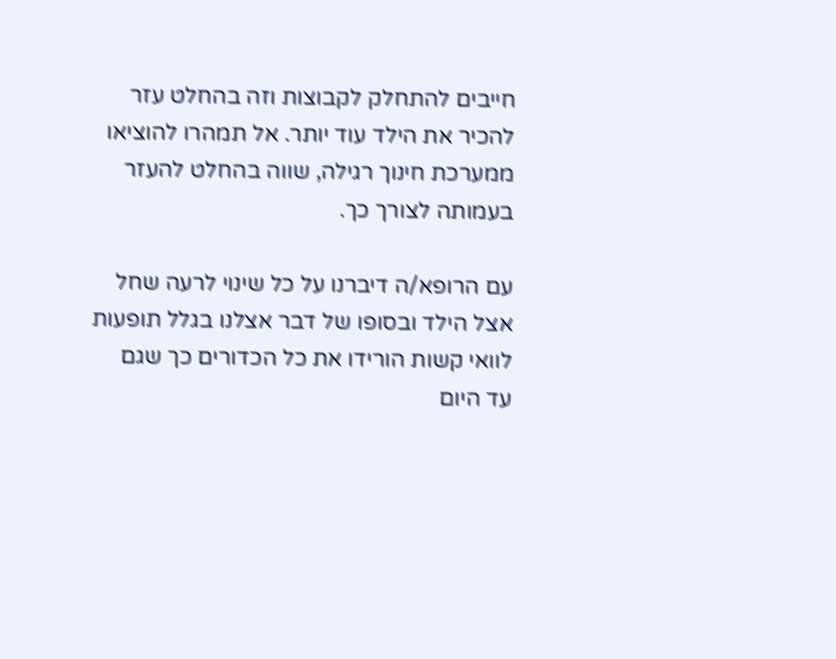חייבים להתחלק לקבוצות וזה בהחלט עזר להכיר את הילד עוד יותר. אל תמהרו להוציאו ממערכת חינוך רגילה, שווה בהחלט להעזר בעמותה לצורך כך.

עם הרופא/ה דיברנו על כל שינוי לרעה שחל אצל הילד ובסופו של דבר אצלנו בגלל תופעות לוואי קשות הורידו את כל הכדורים כך שגם עד היום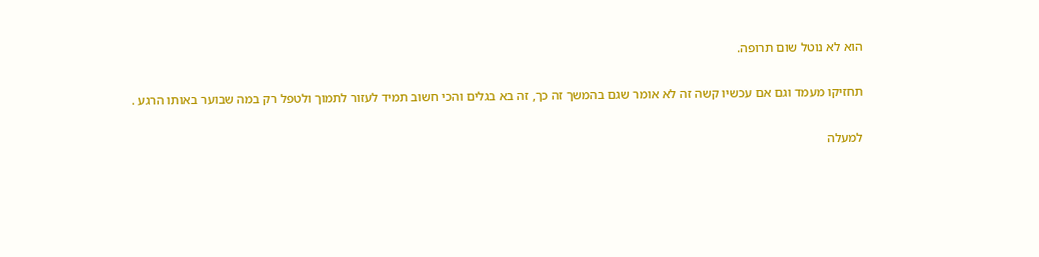הוא לא נוטל שום תרופה.

תחזיקו מעמד וגם אם עכשיו קשה זה לא אומר שגם בהמשך זה כך, זה בא בגלים והכי חשוב תמיד לעזור לתמוך ולטפל רק במה שבוער באותו הרגע .

למעלה